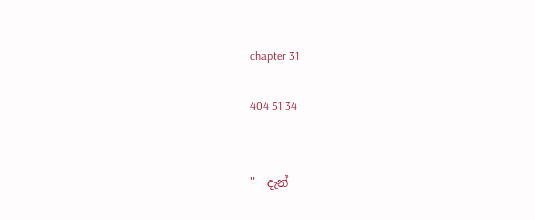chapter 31

404 51 34


"  දැන්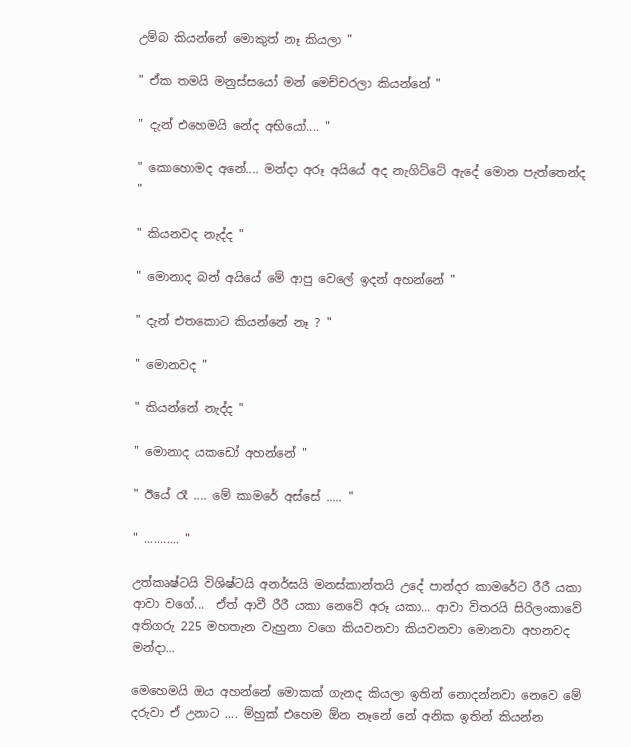උම්බ කියන්නේ මොකුත් නෑ කියලා "

" ඒක තමයි මනුස්සයෝ මන් මෙච්චරලා කියන්නේ "

" දැන් එහෙමයි නේද අභියෝ.... "

" කොහොමද අනේ.... මන්දා අරූ අයියේ අද නැගිට්ටේ ඇදේ මොන පැත්තෙන්ද "

" කියනවද නැද්ද "

" මොනාද බන් අයියේ මේ ආපු වෙලේ ඉදන් අහන්නේ "

" දැන් එතකොට කියන්නේ නෑ ? "

" මොනවද "

" කියන්නේ නැද්ද "

" මොනාද යකඩෝ අහන්නේ "

" ඊයේ රෑ .... මේ කාමරේ අස්සේ ..... "

" ........... "

උත්කෘෂ්ටයි විශිෂ්ටයි අනර්ඝයි මනස්කාන්තයි උදේ පාන්දර කාමරේට රීරී යකා ආවා වගේ...  ඒත් ආවී රීරී යකා නෙවේ අරූ යකා... ආවා විතරයි සිරිලංකාවේ අතිගරු 225 මහතැන වැහුනා වගෙ කියවනවා කියවනවා මොනවා අහනවද මන්දා...

මෙහෙමයි ඔය අහන්නේ මොකක් ගැනද කියලා ඉතින් නොදන්නවා නෙවෙ මේ දරුවා ඒ උනාට .... ම්හුක් එහෙම ඕන නෑනේ නේ අනික ඉතින් කියන්න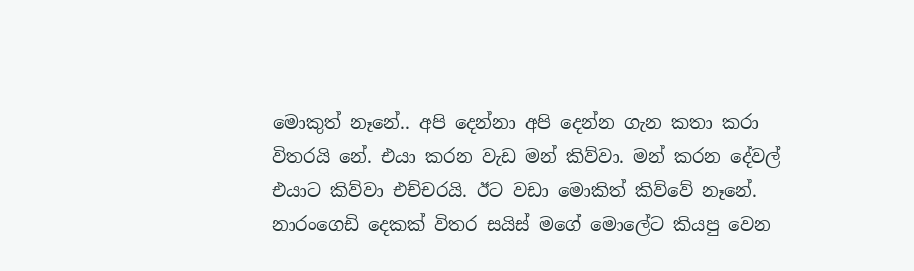මොකුත් නෑනේ.. අපි දෙන්නා අපි දෙන්න ගැන කතා කරා විතරයි නේ. එයා කරන වැඩ මන් කිව්වා. මන් කරන දේවල් එයාට කිව්වා එච්චරයි. ඊට වඩා මොකිත් කිව්වේ නෑනේ. නාරංගෙඩි දෙකක් විතර සයිස් මගේ මොලේට කියපු වෙන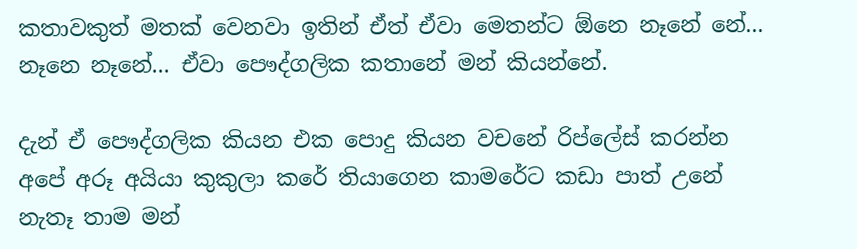කතාවකුත් මතක් වෙනවා ඉතින් ඒත් ඒවා මෙතන්ට ඕනෙ නෑනේ නේ... නෑනෙ නෑනේ... ඒවා පෞද්ගලික කතානේ මන් කියන්නේ.

දැන් ඒ පෞද්ගලික කියන එක පොදු කියන වචනේ රිප්ලේස් කරන්න අපේ අරූ අයියා කුකුලා කරේ තියාගෙන කාමරේට කඩා පාත් උනේ නැතෑ තාම මන්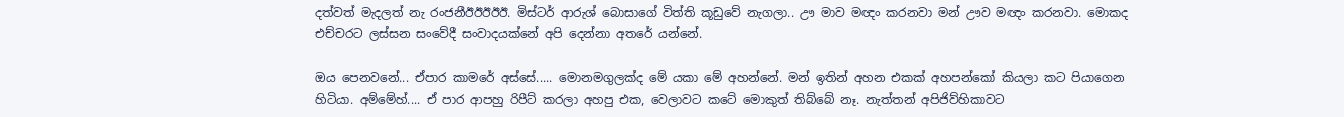දත්වත් මැදලත් නැ රංජනීඊඊඊඊඊ. මිස්ටර් ආරුශ් බොසාගේ විත්ති කූඩුවේ නැගලා.. ඌ මාව මඥ‍ං කරනවා මන් ඌව මඥං කරනවා. මොකද එච්චරට ලස්සන සංවේදී සංවාදයක්නේ අපි දෙන්නා අතරේ යන්නේ.

ඔය පෙනවනේ... ඒපාර කාමරේ අස්සේ..... මොනමගුලක්ද මේ යකා මේ අහන්නේ. මන් ඉතින් අහන එකක් අහපන්කෝ කියලා කට පියාගෙන හිටියා. අම්මේහ්.... ඒ පාර ආපහු රිපීට් කරලා අහපු එක, වෙලාවට කටේ මොකුත් තිබ්බේ නෑ. නැත්තන් අපිජිව්හිකාවට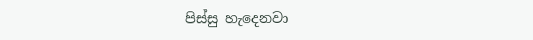පිස්සු හැදෙනවා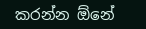කරන්න ඕනේ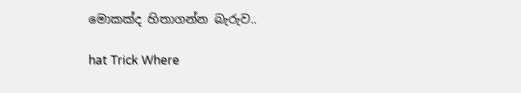මොකක්ද හිතාගන්න බැරුව..

hat Trick Where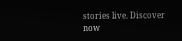stories live. Discover now